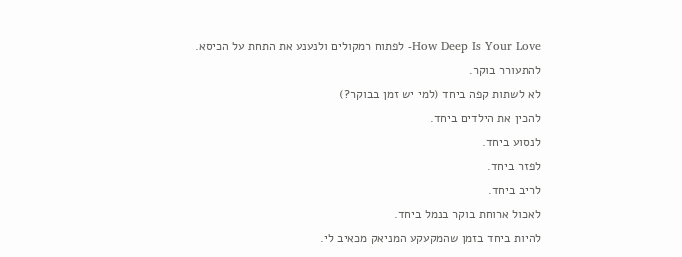How Deep Is Your Love- לפתוח רמקולים ולנענע את התחת על הכיסא.
להתעורר בוקר.
לא לשתות קפה ביחד (למי יש זמן בבוקר?)
להכין את הילדים ביחד.
לנסוע ביחד.
לפזר ביחד.
לריב ביחד.
לאכול ארוחת בוקר בנמל ביחד.
להיות ביחד בזמן שהמקעקע המניאק מכאיב לי.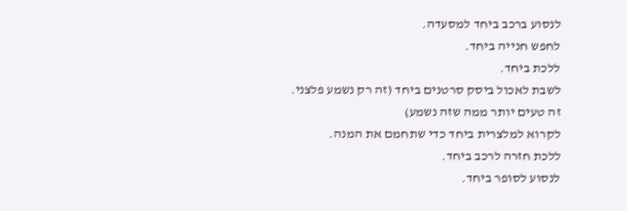לנסוע ברכב ביחד למסעדה.
לחפש חנייה ביחד.
ללכת ביחד.
לשבת לאכול ביסק סרטנים ביחד (זה רק נשמע פלצני. זה טעים יותר ממה שזה נשמע)
לקרוא למלצרית ביחד כדי שתחמם את המנה.
ללכת חזרה לרכב ביחד.
לנסוע לסופר ביחד.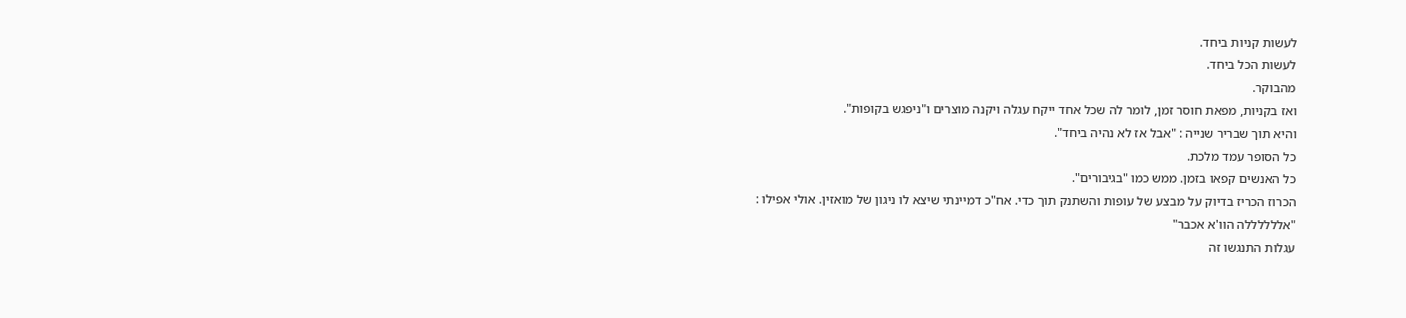לעשות קניות ביחד.
לעשות הכל ביחד.
מהבוקר.
ואז בקניות, מפאת חוסר זמן, לומר לה שכל אחד ייקח עגלה ויקנה מוצרים ו"ניפגש בקופות".
והיא תוך שבריר שנייה : "אבל אז לא נהיה ביחד".
כל הסופר עמד מלכת.
כל האנשים קפאו בזמן. ממש כמו "בגיבורים".
הכרוז הכריז בדיוק על מבצע של עופות והשתנק תוך כדי. אח"כ דמיינתי שיצא לו ניגון של מואזין. אולי אפילו : "אללללללה הוו'א אכבר"
עגלות התנגשו זה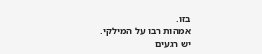בזו.
אמהות רבו על המילקי.
יש רגעים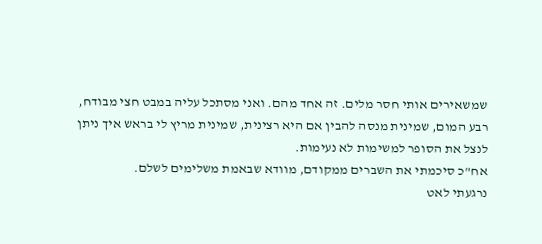שמשאירים אותי חסר מלים. זה אחד מהם. ואני מסתכל עליה במבט חצי מבודח, רבע המום, שמינית מנסה להבין אם היא רצינית, שמינית מריץ לי בראש איך ניתן לנצל את הסופר למשימות לא נעימות.
אח"כ סיכמתי את השברים ממקודם, מוודא שבאמת משלימים לשלם.
נרגעתי לאט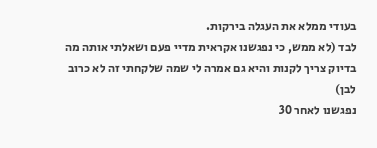בעודי ממלא את העגלה בירקות.
לבד (לא ממש, כי נפגשנו אקראית מדיי פעם ושאלתי אותה מה בדיוק צריך לקנות והיא גם אמרה לי שמה שלקחתי זה לא כרוב לבן)
נפגשנו לאחר 30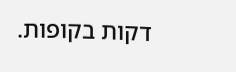דקות בקופות.